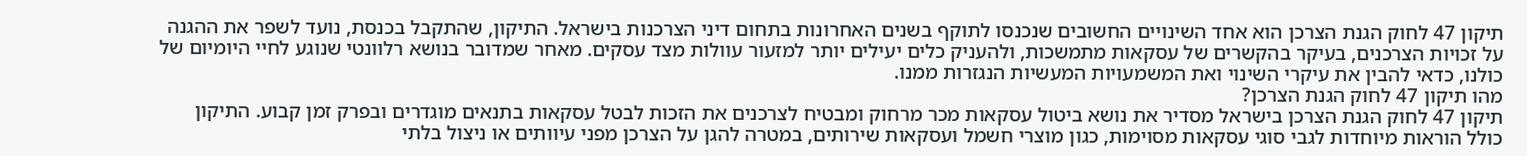תיקון 47 לחוק הגנת הצרכן הוא אחד השינויים החשובים שנכנסו לתוקף בשנים האחרונות בתחום דיני הצרכנות בישראל. התיקון, שהתקבל בכנסת, נועד לשפר את ההגנה על זכויות הצרכנים, בעיקר בהקשרים של עסקאות מתמשכות, ולהעניק כלים יעילים יותר למזעור עוולות מצד עסקים. מאחר שמדובר בנושא רלוונטי שנוגע לחיי היומיום של כולנו, כדאי להבין את עיקרי השינוי ואת המשמעויות המעשיות הנגזרות ממנו.
מהו תיקון 47 לחוק הגנת הצרכן?
תיקון 47 לחוק הגנת הצרכן בישראל מסדיר את נושא ביטול עסקאות מכר מרחוק ומבטיח לצרכנים את הזכות לבטל עסקאות בתנאים מוגדרים ובפרק זמן קבוע. התיקון כולל הוראות מיוחדות לגבי סוגי עסקאות מסוימות, כגון מוצרי חשמל ועסקאות שירותים, במטרה להגן על הצרכן מפני עיוותים או ניצול בלתי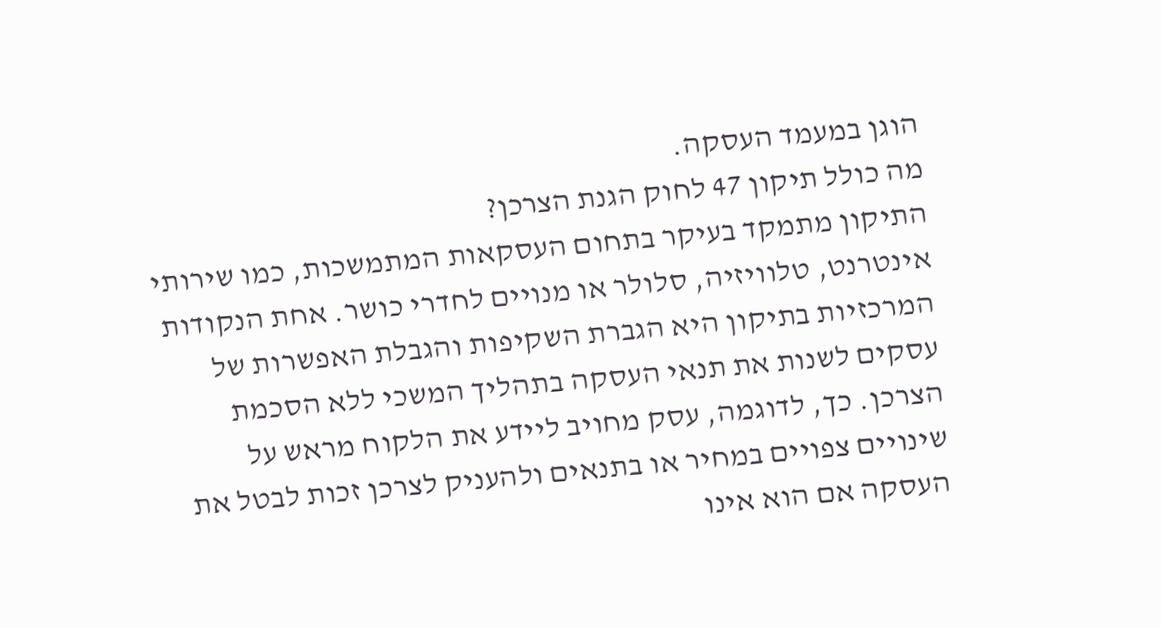הוגן במעמד העסקה.
מה כולל תיקון 47 לחוק הגנת הצרכן?
התיקון מתמקד בעיקר בתחום העסקאות המתמשכות, כמו שירותי אינטרנט, טלוויזיה, סלולר או מנויים לחדרי כושר. אחת הנקודות המרכזיות בתיקון היא הגברת השקיפות והגבלת האפשרות של עסקים לשנות את תנאי העסקה בתהליך המשכי ללא הסכמת הצרכן. כך, לדוגמה, עסק מחויב ליידע את הלקוח מראש על שינויים צפויים במחיר או בתנאים ולהעניק לצרכן זכות לבטל את העסקה אם הוא אינו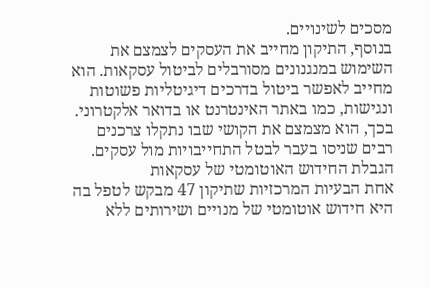מסכים לשינויים.
בנוסף, התיקון מחייב את העסקים לצמצם את השימוש במנגנונים מסורבלים לביטול עסקאות. הוא מחייב לאפשר ביטול בדרכים דיגיטליות פשוטות ונגישות, כמו באתר האינטרנט או בדואר אלקטרוני. בכך, הוא מצמצם את הקושי שבו נתקלו צרכנים רבים שניסו בעבר לבטל התחייבויות מול עסקים.
הגבלת החידוש האוטומטי של עסקאות
אחת הבעיות המרכזיות שתיקון 47 מבקש לטפל בה היא חידוש אוטומטי של מנויים ושירותים ללא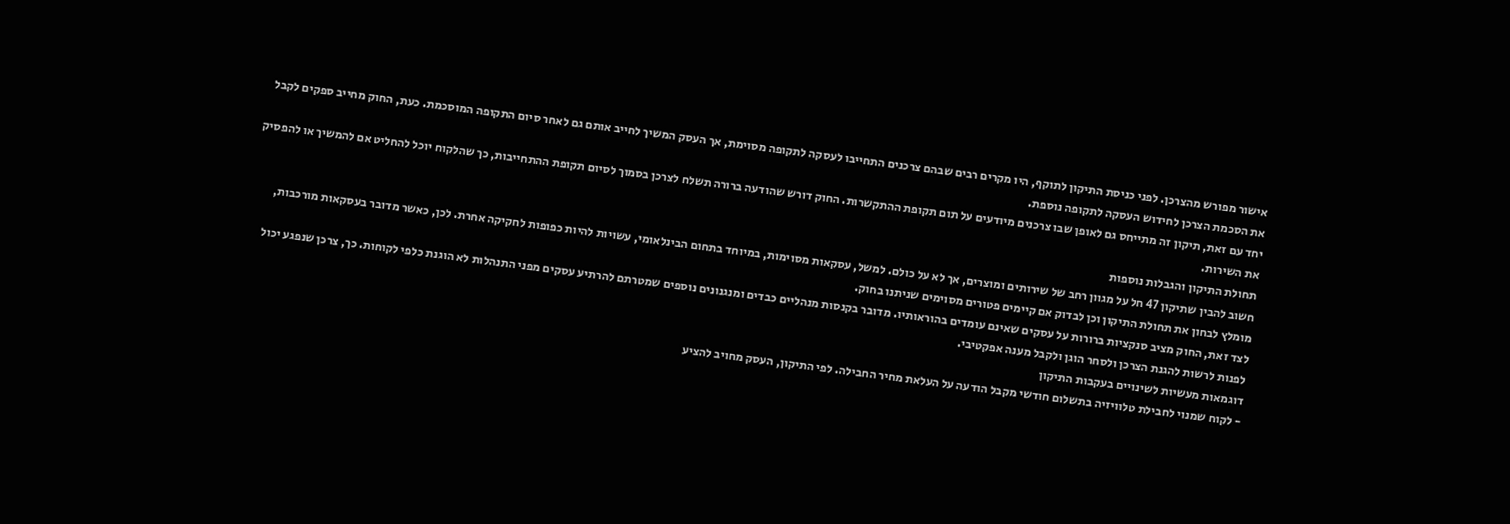אישור מפורש מהצרכן. לפני כניסת התיקון לתוקף, היו מקרים רבים שבהם צרכנים התחייבו לעסקה לתקופה מסוימת, אך העסק המשיך לחייב אותם גם לאחר סיום התקופה המוסכמת. כעת, החוק מחייב ספקים לקבל את הסכמת הצרכן לחידוש העסקה לתקופה נוספת.
יחד עם זאת, תיקון זה מתייחס גם לאופן שבו צרכנים מיודעים על תום תקופת ההתקשרות. החוק דורש שהודעה ברורה תשלח לצרכן בסמוך לסיום תקופת ההתחייבות, כך שהלקוח יוכל להחליט אם להמשיך או להפסיק את השירות.
תחולת התיקון והגבלות נוספות
חשוב להבין שתיקון 47 חל על מגוון רחב של שירותים ומוצרים, אך לא על כולם. למשל, עסקאות מסוימות, במיוחד בתחום הבינלאומי, עשויות להיות כפופות לחקיקה אחרת. לכן, כאשר מדובר בעסקאות מורכבות, מומלץ לבחון את תחולת התיקון וכן לבדוק אם קיימים פטורים מסוימים שניתנו בחוק.
לצד זאת, החוק מציב סנקציות ברורות על עסקים שאינם עומדים בהוראותיו. מדובר בקנסות מנהליים כבדים ומנגנונים נוספים שמטרתם להרתיע עסקים מפני התנהלות לא הוגנת כלפי לקוחות. כך, צרכן שנפגע יכול לפנות לרשות להגנת הצרכן ולסחר הוגן ולקבל מענה אפקטיבי.
דוגמאות מעשיות לשינויים בעקבות התיקון
- לקוח שמנוי לחבילת טלוויזיה בתשלום חודשי מקבל הודעה על העלאת מחיר החבילה. לפי התיקון, העסק מחויב להציע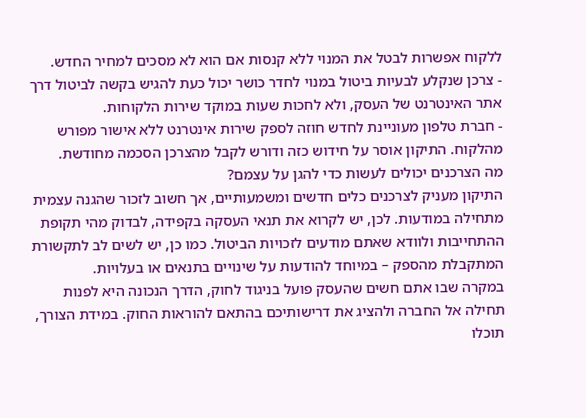ללקוח אפשרות לבטל את המנוי ללא קנסות אם הוא לא מסכים למחיר החדש.
- צרכן שנקלע לבעיות ביטול במנוי לחדר כושר יכול כעת להגיש בקשה לביטול דרך אתר האינטרנט של העסק, ולא לחכות שעות במוקד שירות הלקוחות.
- חברת טלפון מעוניינת לחדש חוזה לספק שירות אינטרנט ללא אישור מפורש מהלקוח. התיקון אוסר על חידוש כזה ודורש לקבל מהצרכן הסכמה מחודשת.
מה הצרכנים יכולים לעשות כדי להגן על עצמם?
התיקון מעניק לצרכנים כלים חדשים ומשמעותיים, אך חשוב לזכור שהגנה עצמית מתחילה במודעות. לכן, יש לקרוא את תנאי העסקה בקפידה, לבדוק מהי תקופת ההתחייבות ולוודא שאתם מודעים לזכויות הביטול. כמו כן, יש לשים לב לתקשורת המתקבלת מהספק – במיוחד להודעות על שינויים בתנאים או בעלויות.
במקרה שבו אתם חשים שהעסק פועל בניגוד לחוק, הדרך הנכונה היא לפנות תחילה אל החברה ולהציג את דרישותיכם בהתאם להוראות החוק. במידת הצורך, תוכלו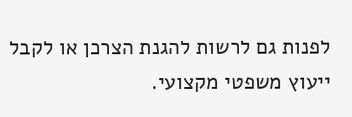לפנות גם לרשות להגנת הצרכן או לקבל ייעוץ משפטי מקצועי.